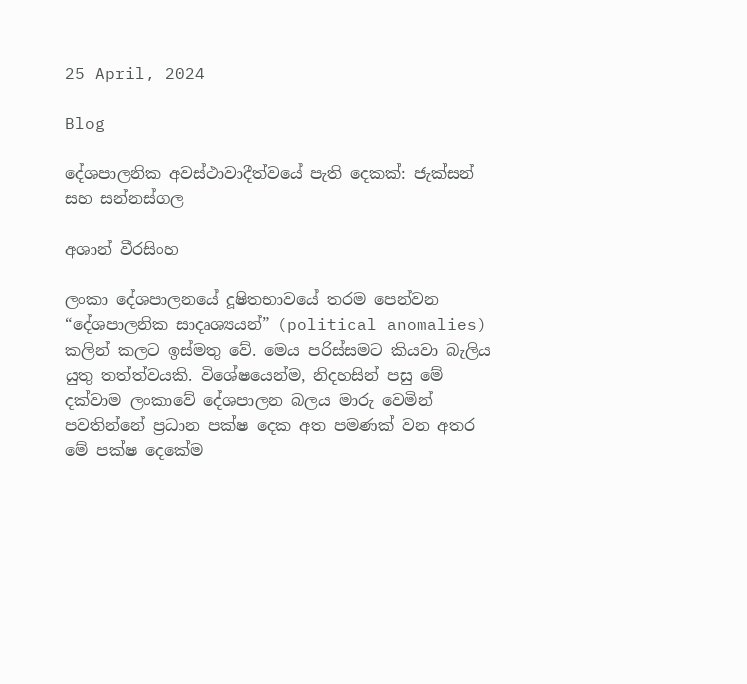25 April, 2024

Blog

දේශපාලනික අවස්ථාවාදීත්වයේ පැති දෙකක්: ජැක්සන් සහ සන්නස්ගල

අශාන් වීරසිංහ

ලංකා දේශපාලනයේ දූෂිතභාවයේ තරම පෙන්වන “දේශපාලනික සාදෘශ්‍යයන්” (political anomalies) කලින් කලට ඉස්මතු වේ. මෙය පරිස්සමට කියවා බැලිය යුතු තත්ත්වයකි. විශේෂයෙන්ම, නිදහසින් පසු මේ දක්වාම ලංකාවේ දේශපාලන බලය මාරු වෙමින් පවතින්නේ ප්‍රධාන පක්ෂ දෙක අත පමණක් වන අතර මේ පක්ෂ දෙකේම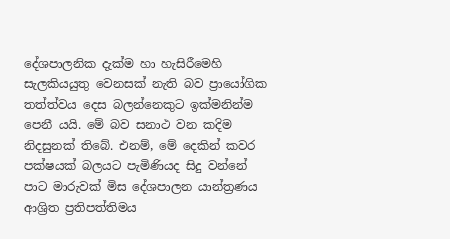දේශපාලනික දැක්ම හා හැසිරීමෙහි සැලකියයුතු වෙනසක් නැති බව ප්‍රායෝගික තත්ත්වය දෙස බලන්නෙකුට ඉක්මනින්ම පෙනී යයි. මේ බව සනාථ වන කදිම නිදසුනක් තිබේ. එනම්, මේ දෙකින් කවර පක්ෂයක් බලයට පැමිණියද සිදු වන්නේ පාට මාරුවක් මිස දේශපාලන යාන්ත්‍රණය ආශ්‍රිත ප්‍රතිපත්තිමය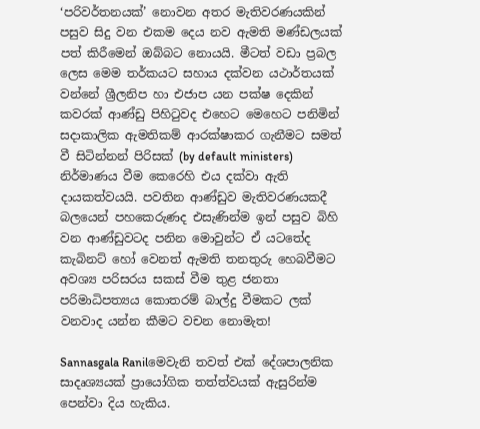‘පරිවර්තනයක්’ නොවන අතර මැතිවරණයකින් පසුව සිදු වන එකම දෙය නව ඇමති මණ්ඩලයක් පත් කිරීමෙන් ඔබ්බට නොයයි. මීටත් වඩා ප්‍රබල ලෙස මෙම තර්කයට සහාය දක්වන යථාර්තයක් වන්නේ ශ්‍රීලනිප හා එජාප යන පක්ෂ දෙකින් කවරක් ආණ්ඩු පිහිටුවද එහෙට මෙහෙට පනිමින් සදාකාලික ඇමතිකම් ආරක්ෂාකර ගැනීමට සමත් වී සිටින්නන් පිරිසක් (by default ministers) නිර්මාණය වීම කෙරෙහි එය දක්වා ඇති දායකත්වයයි. පවතින ආණ්ඩුව මැතිවරණයකදී බලයෙන් පහකෙරුණද එසැණින්ම ඉන් පසුව බිහි වන ආණ්ඩුවටද පනින මොවුන්ට ඒ යටතේද කැබිනට් හෝ වෙනත් ඇමති තනතුරු හෙබවීමට අවශ්‍ය පරිසරය සකස් වීම තුළ ජනතා පරිමාධිපත්‍යය කොතරම් බාල්දු වීමකට ලක් වනවාද යන්න කීමට වචන නොමැත!

Sannasgala Ranilමෙවැනි තවත් එක් දේශපාලනික සාදෘශ්‍යයක් ප්‍රායෝගික තත්ත්වයක් ඇසුරින්ම පෙන්වා දිය හැකිය.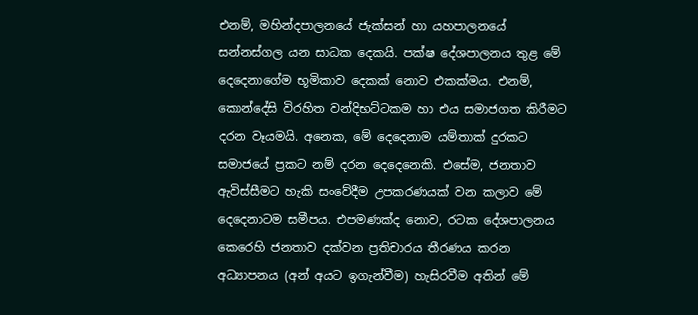එනම්, මහින්දපාලනයේ ජැක්සන් හා යහපාලනයේ සන්නස්ගල යන සාධක දෙකයි. පක්ෂ දේශපාලනය තුළ මේ දෙදෙනාගේම භූමිකාව දෙකක් නොව එකක්මය. එනම්, කොන්දේසි විරහිත වන්දිභට්ටකම හා එය සමාජගත කිරීමට දරන වෑයමයි. අනෙක, මේ දෙදෙනාම යම්තාක් දුරකට සමාජයේ ප්‍රකට නම් දරන දෙදෙනෙකි. එසේම, ජනතාව ඇවිස්සීමට හැකි සංවේදීම උපකරණයක් වන කලාව මේ දෙදෙනාටම සමීපය. එපමණක්ද නොව, රටක දේශපාලනය කෙරෙහි ජනතාව දක්වන ප්‍රතිචාරය තීරණය කරන අධ්‍යාපනය (අන් අයට ඉගැන්වීම) හැසිරවීම අතින් මේ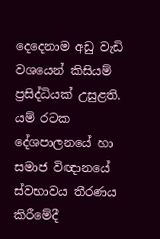දෙදෙනාම අඩු වැඩි වශයෙන් කිසියම් ප්‍රසිද්ධියක් උසුළති. යම් රටක දේශපාලනයේ හා සමාජ විඥානයේ ස්වභාවය තීරණය කිරීමේදී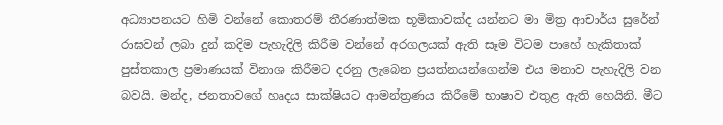අධ්‍යාපනයට හිමි වන්නේ කොතරම් තීරණාත්මක භූමිකාවක්ද යන්නට මා මිත්‍ර ආචාර්ය සුරේන් රාඝවන් ලබා දුන් කදිම පැහැදිලි කිරීම වන්නේ අරගලයක් ඇති සෑම විටම පාහේ හැකිතාක් පුස්තකාල ප්‍රමාණයක් විනාශ කිරීමට දරනු ලැබෙන ප්‍රයත්නයන්ගෙන්ම එය මනාව පැහැදිලි වන බවයි. මන්ද, ජනතාවගේ හෘදය සාක්ෂියට ආමන්ත්‍රණය කිරීමේ භාෂාව එතුළ ඇති හෙයිනි. මීට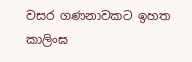වසර ගණනාවකට ඉහත කාලිංඝ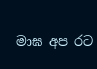මාඝ අප රට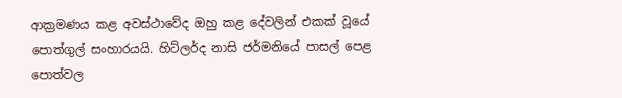ආක්‍රමණය කළ අවස්ථාවේද ඔහු කළ දේවලින් එකක් වූයේ පොත්ගුල් සංහාරයයි. හිට්ලර්ද නාසි ජර්මනියේ පාසල් පෙළ පොත්වල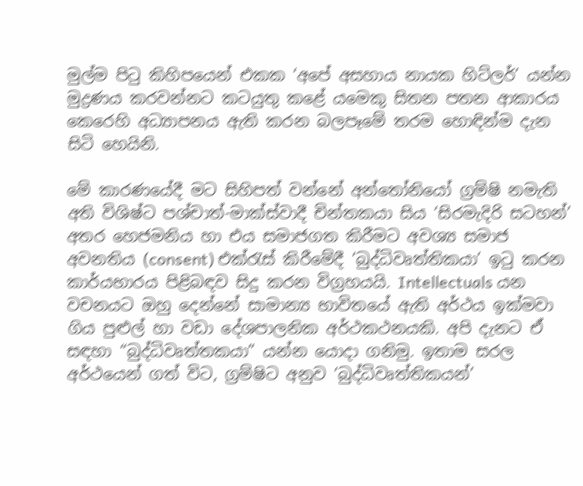මුල්ම පිටු කිහිපයෙන් එකක ‘අපේ අසහාය නායක හිට්ලර්’ යන්න මුද්‍රණය කරවන්නට කටයුතු කළේ යමෙකු සිතන පතන ආකාරය කෙරෙහි අධ්‍යාපනය ඇති කරන බලපෑමේ තරම හොඳින්ම දැන සිටි හෙයිනි.

මේ කාරණයේදී මට සිහිපත් වන්නේ අන්තෝනියෝ ග්‍රම්ෂි නමැති අති විශිෂ්ට පශ්චාත්-මාක්ස්වාදී චින්තකයා සිය ‘සිරමැදිරි සටහන්’ අතර හෙජමනිය හා එය සමාජගත කිරීමට අවශ්‍ය සමාජ අවනතිය (consent) එක්රැස් කිරීමේදී ‘බුද්ධිවෘත්තිකයා’ ඉටු කරන කාර්යභාරය පිළිබඳව සිදු කරන විග්‍රහයයි. Intellectuals යන වචනයට ඔහු දෙන්නේ සාමාන්‍ය භාවිතයේ ඇති අර්ථය ඉක්මවා ගිය පුළුල් හා වඩා දේශපාලනික අර්ථකථනයකි. අපි දැනට ඒ සඳහා “බුද්ධිවෘත්තකයා” යන්න යොදා ගනිමු. ඉතාම සරල අර්ථයෙන් ගත් විට, ග්‍රම්ෂිට අනුව ‘බුද්ධිවෘත්තිකයන්’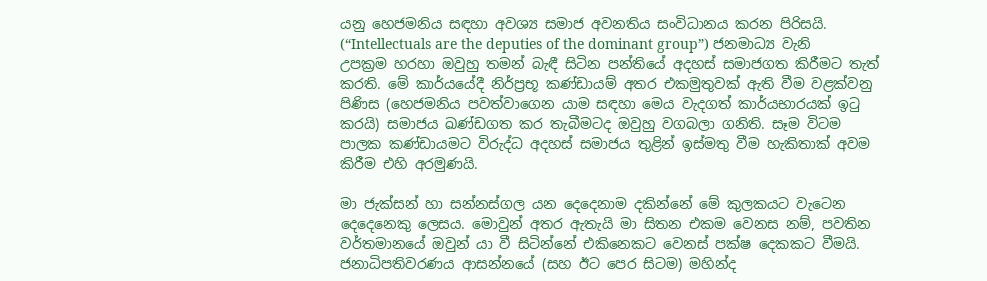යනු හෙජමනිය සඳහා අවශ්‍ය සමාජ අවනතිය සංවිධානය කරන පිරිසයි. (“Intellectuals are the deputies of the dominant group”) ජනමාධ්‍ය වැනි උපක්‍රම හරහා ඔවුහු තමන් බැඳී සිටින පන්තියේ අදහස් සමාජගත කිරීමට තැත් කරති. මේ කාර්යයේදී නිර්ප්‍රභූ කණ්ඩායම් අතර එකමුතුවක් ඇති වීම වළක්වනු පිණිස (හෙජමනිය පවත්වාගෙන යාම සඳහා මෙය වැදගත් කාර්යභාරයක් ඉටු කරයි) සමාජය ඛණ්ඩගත කර තැබීමටද ඔවුහු වගබලා ගනිති. සෑම විටම පාලක කණ්ඩායමට විරුද්ධ අදහස් සමාජය තුළින් ඉස්මතු වීම හැකිතාක් අවම කිරීම එහි අරමුණයි.

මා ජැක්සන් හා සන්නස්ගල යන දෙදෙනාම දකින්නේ මේ කුලකයට වැටෙන දෙදෙනෙකු ලෙසය. මොවුන් අතර ඇතැයි මා සිතන එකම වෙනස නම්, පවතින වර්තමානයේ ඔවුන් යා වී සිටින්නේ එකිනෙකට වෙනස් පක්ෂ දෙකකට වීමයි. ජනාධිපතිවරණය ආසන්නයේ (සහ ඊට පෙර සිටම) මහින්ද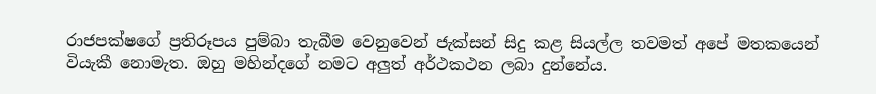රාජපක්ෂගේ ප්‍රතිරූපය පුම්බා තැබීම වෙනුවෙන් ජැක්සන් සිදු කළ සියල්ල තවමත් අපේ මතකයෙන් වියැකී නොමැත. ඔහු මහින්දගේ නමට අලුත් අර්ථකථන ලබා දුන්නේය.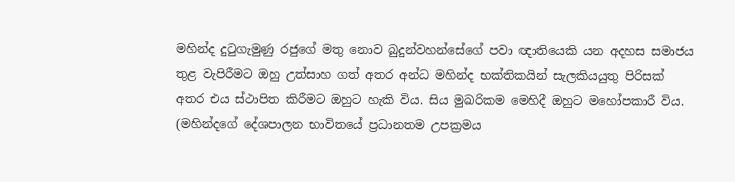මහින්ද දුටුගැමුණු රජුගේ මතු නොව බුදුන්වහන්සේගේ පවා ඥාතියෙකි යන අදහස සමාජය තුළ වැපිරීමට ඔහු උත්සාහ ගත් අතර අන්ධ මහින්ද භක්තිකයින් සැලකියයුතු පිරිසක් අතර එය ස්ථාපිත කිරීමට ඔහුට හැකි විය. සිය මුඛරිකම මෙහිදී ඔහුට මහෝපකාරී විය. (මහින්දගේ දේශපාලන භාවිතයේ ප්‍රධානතම උපක්‍රමය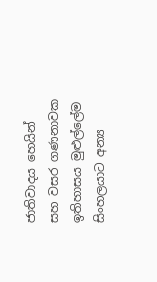ජාතිවාදය හෙයින් සහ වසර ගණනාවක ඉතිහාසය මුළුල්ලේම සිංහලයාට අන්‍ය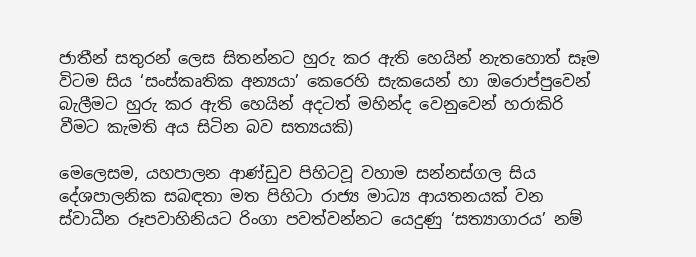ජාතීන් සතුරන් ලෙස සිතන්නට හුරු කර ඇති හෙයින් නැතහොත් සෑම විටම සිය ‘සංස්කෘතික අන්‍යයා’ කෙරෙහි සැකයෙන් හා ඔරොප්පුවෙන් බැලීමට හුරු කර ඇති හෙයින් අදටත් මහින්ද වෙනුවෙන් හරාකිරි වීමට කැමති අය සිටින බව සත්‍යයකි)

මෙලෙසම, යහපාලන ආණ්ඩුව පිහිටවූ වහාම සන්නස්ගල සිය දේශපාලනික සබඳතා මත පිහිටා රාජ්‍ය මාධ්‍ය ආයතනයක් වන ස්වාධීන රූපවාහිනියට රිංගා පවත්වන්නට යෙදුණු ‘සත්‍යාගාරය’ නම්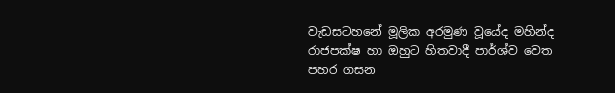වැඩසටහනේ මූලික අරමුණ වූයේද මහින්ද රාජපක්ෂ හා ඔහුට හිතවාදී පාර්ශ්ව වෙත පහර ගසන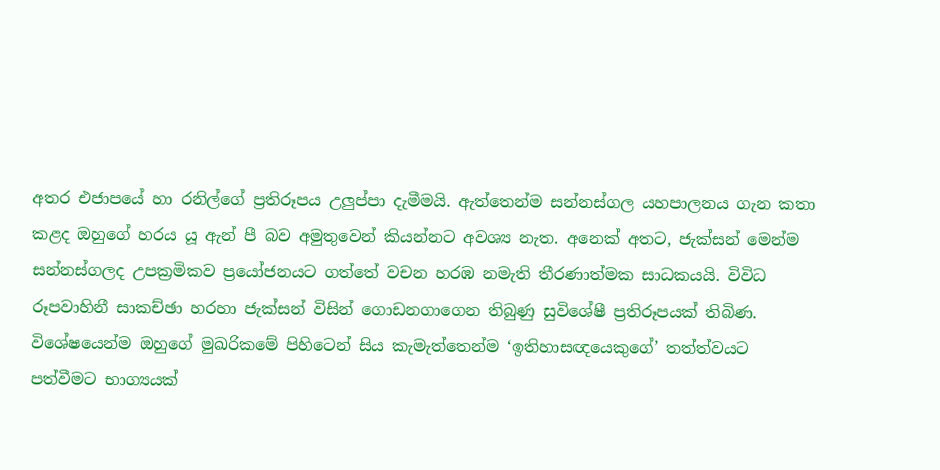අතර එජාපයේ හා රනිල්ගේ ප්‍රතිරූපය උලුප්පා දැමීමයි. ඇත්තෙන්ම සන්නස්ගල යහපාලනය ගැන කතා කළද ඔහුගේ හරය යූ ඇන් පී බව අමුතුවෙන් කියන්නට අවශ්‍ය නැත. අනෙක් අතට, ජැක්සන් මෙන්ම සන්නස්ගලද උපක්‍රමිකව ප්‍රයෝජනයට ගත්තේ වචන හරඹ නමැති තීරණාත්මක සාධකයයි. විවිධ රූපවාහිනී සාකච්ඡා හරහා ජැක්සන් විසින් ගොඩනගාගෙන තිබුණු සුවිශේෂී ප්‍රතිරූපයක් තිබිණ. විශේෂයෙන්ම ඔහුගේ මුඛරිකමේ පිහිටෙන් සිය කැමැත්තෙන්ම ‘ඉතිහාසඥයෙකුගේ’ තත්ත්වයට පත්වීමට භාග්‍යයක්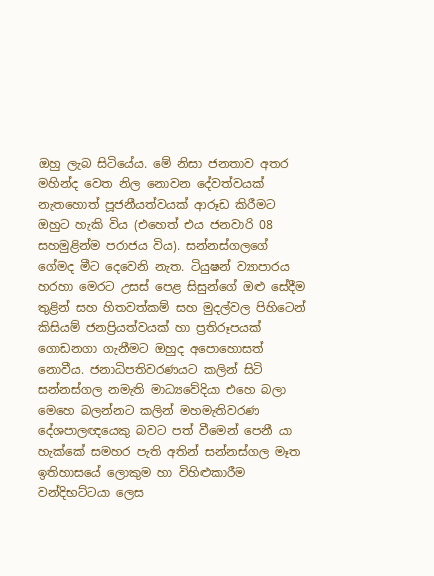ඔහු ලැබ සිටියේය. මේ නිසා ජනතාව අතර මහින්ද වෙත නිල නොවන දේවත්වයක් නැතහොත් පූජනීයත්වයක් ආරූඩ කිරීමට ඔහුට හැකි විය (එහෙත් එය ජනවාරි 08 සහමුළින්ම පරාජය විය). සන්නස්ගලගේ ගේමද මීට දෙවෙනි නැත. ටියුෂන් ව්‍යාපාරය හරහා මෙරට උසස් පෙළ සිසුන්ගේ ඔළු සේදීම තුළින් සහ හිතවත්කම් සහ මුදල්වල පිහිටෙන් කිසියම් ජනප්‍රියත්වයක් හා ප්‍රතිරූපයක් ගොඩනගා ගැනීමට ඔහුද අපොහොසත් නොවීය. ජනාධිපතිවරණයට කලින් සිටි සන්නස්ගල නමැති මාධ්‍යවේදියා එහෙ බලා මෙහෙ බලන්නට කලින් මහමැතිවරණ දේශපාලඥයෙකු බවට පත් වීමෙන් පෙනී යා හැක්කේ සමහර පැති අතින් සන්නස්ගල මෑත ඉතිහාසයේ ලොකුම හා විහිළුකාරීම වන්දිභට්ටයා ලෙස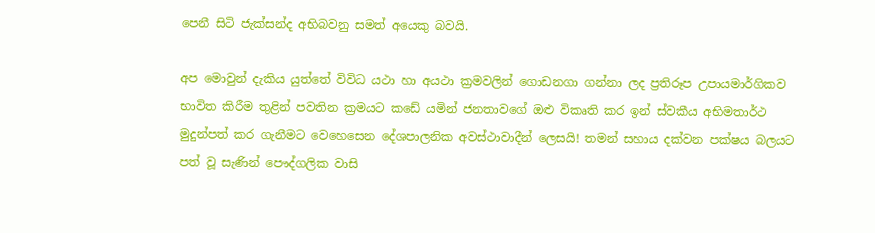පෙනී සිටි ජැක්සන්ද අභිබවනු සමත් අයෙකු බවයි.

අප මොවුන් දැකිය යුත්තේ විවිධ යථා හා අයථා ක්‍රමවලින් ගොඩනගා ගන්නා ලද ප්‍රතිරූප උපායමාර්ගිකව භාවිත කිරීම තුළින් පවතින ක්‍රමයට කඩේ යමින් ජනතාවගේ ඔළු විකෘති කර ඉන් ස්වකීය අභිමතාර්ථ මුදුන්පත් කර ගැනීමට වෙහෙසෙන දේශපාලනික අවස්ථාවාදීන් ලෙසයි! තමන් සහාය දක්වන පක්ෂය බලයට පත් වූ සැණින් පෞද්ගලික වාසි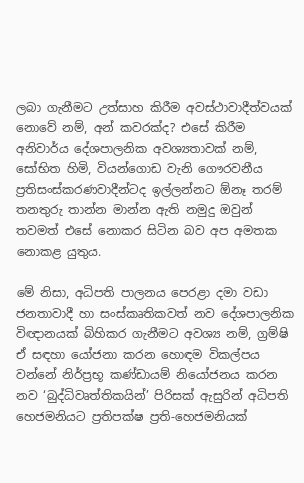ලබා ගැනීමට උත්සාහ කිරීම අවස්ථාවාදීත්වයක් නොවේ නම්, අන් කවරක්ද? එසේ කිරීම අනිවාර්ය දේශපාලනික අවශ්‍යතාවක් නම්, සෝභිත හිමි, වියන්ගොඩ වැනි ගෞරවනීය ප්‍රතිසංස්කරණවාදීන්ටද ඉල්ලන්නට ඕනෑ තරම් තනතුරු තාන්න මාන්න ඇති නමුදු ඔවුන් තවමත් එසේ නොකර සිටින බව අප අමතක නොකළ යුතුය.

මේ නිසා, අධිපති පාලනය පෙරළා දමා වඩා ජනතාවාදී හා සංස්කෘතිකවත් නව දේශපාලනික විඥානයක් බිහිකර ගැනීමට අවශ්‍ය නම්, ග්‍රම්ෂි ඒ සඳහා යෝජනා කරන හොඳම විකල්පය වන්නේ නිර්ප්‍රභූ කණ්ඩායම් නියෝජනය කරන නව ‘බුද්ධිවෘත්තිකයින්’ පිරිසක් ඇසුරින් අධිපති හෙජමනියට ප්‍රතිපක්ෂ ප්‍රති-හෙජමනියක්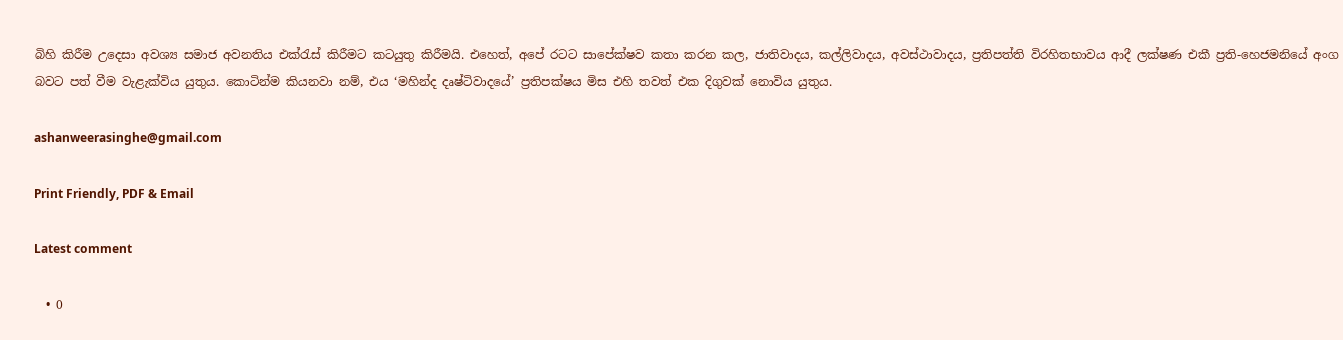බිහි කිරීම උදෙසා අවශ්‍ය සමාජ අවනතිය එක්රැස් කිරීමට කටයුතු කිරීමයි. එහෙත්, අපේ රටට සාපේක්ෂව කතා කරන කල, ජාතිවාදය, කල්ලිවාදය, අවස්ථාවාදය, ප්‍රතිපත්ති විරහිතභාවය ආදී ලක්ෂණ එකී ප්‍රති-හෙජමනියේ අංග බවට පත් වීම වැළැක්විය යුතුය. කොටින්ම කියනවා නම්, එය ‘මහින්ද දෘෂ්ටිවාදයේ’ ප්‍රතිපක්ෂය මිස එහි තවත් එක දිගුවක් නොවිය යුතුය.

ashanweerasinghe@gmail.com

Print Friendly, PDF & Email

Latest comment

  • 0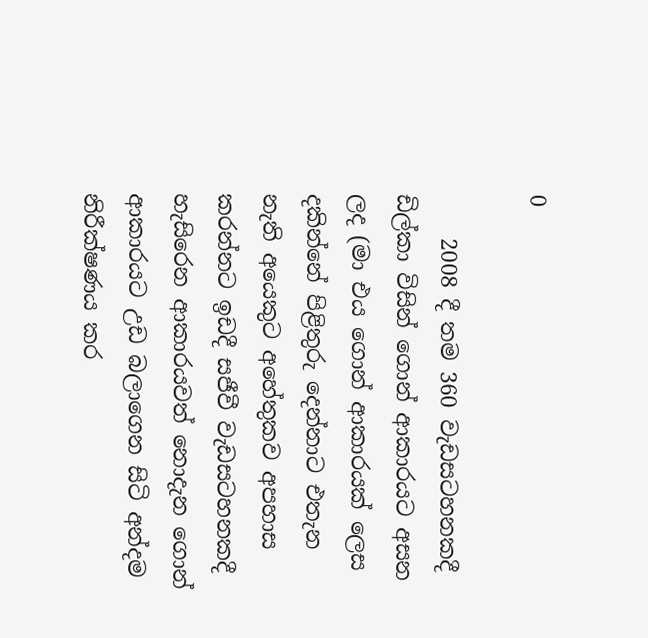0

    2008 දී තම 360 වැඩසටහනකදී ඩිල්කා විසින් ගොන් ආකාරයට අසන ලද (මා එය ගොන් ආකාරයක් ලෙස දකින්නේ පිළිතුරු දෙන්නාට එතැන නැති අයෙකුට අහේතුකව අපහාස කරන්නට ඉඩදී සජීවී වැඩසටහනකදී හැසිරෙන ආකාරයවත් නොදැන ගොන් ආකාරයට උඩ බලාගෙන සිටි අන්දම නිරීක්ෂණය කර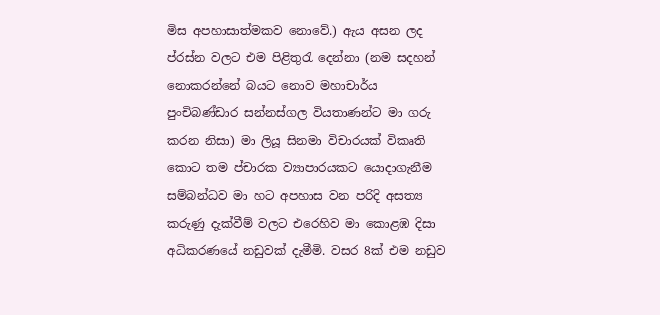මිස අපහාසාත්මකව නොවේ.) ඇය අසන ලද ප්රස්න වලට එම පිළිතුරැ දෙන්නා (නම සදහන් නොකරන්නේ බයට නොව මහාචාර්ය පුංචිබණ්ඩාර සන්නස්ගල වියතාණන්ට මා ගරු කරන නිසා) මා ලියූ සිනමා විචාරයක් විකෘති කොට තම ප්චාරක ව්‍යාපාරයකට යොදාගැනීම සම්බන්ධව මා හට අපහාස වන පරිදි අසත්‍ය කරුණු දැක්වීම් වලට එරෙහිව මා කොළඹ දිසා අධිකරණයේ නඩුවක් දැමීමි. වසර 8ක් එම නඩුව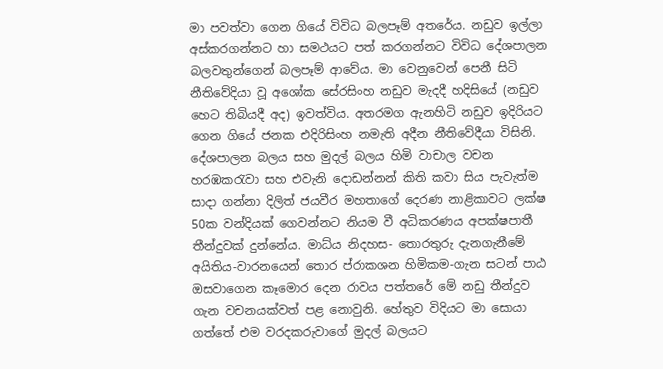මා පවත්වා ගෙන ගියේ විවිධ බලපෑම් අතරේය. නඩුව ඉල්ලා අස්කරගන්නට හා සමථයට පත් කරගන්නට විවිධ දේශපාලන බලවතුන්ගෙන් බලපෑම් ආවේය. මා වෙනුවෙන් පෙනී සිටි නීතිවේදියා වූ අශෝක සේරසිංහ නඩුව මැදදී හදිසියේ (නඩුව හෙට තිබියදී අද) ඉවත්විය. අතරමග ඇනහිටි නඩුව ඉදිරියට ගෙන ගියේ ජනක එදිරිසිංහ නමැති අදීන නීතිවේදීයා විසිනි. දේශපාලන බලය සහ මුදල් බලය හිමි වාචාල වචන හරඹකරැවා සහ එවැනි දොඩන්නන් කිති කවා සිය පැවැත්ම සාදා ගන්නා දිලිත් ජයවීර මහතාගේ දෙරණ නාළිකාවට ලක්ෂ 50ක වන්දියක් ගෙවන්නට නියම වී අධිකරණය අපක්ෂපාතී තීන්දුවක් දුන්නේය. මාධ්ය නිදහස- තොරතුරු දැනගැනීමේ අයිතිය-වාරනයෙන් තොර ප්රාකශන හිමිකම-ගැන සටන් පාඨ ඔසවාගෙන කෑමොර දෙන රාවය පත්තරේ මේ නඩු තීන්දුව ගැන වචනයක්වත් පළ නොවුනි. හේතුව විදියට මා සොයා ගත්තේ එම වරදකරුවාගේ මුදල් බලයට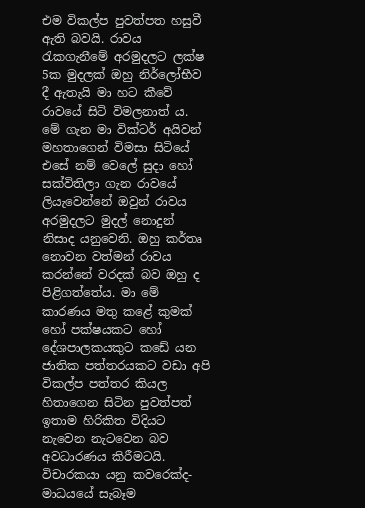එම විකල්ප පුවත්පත හසුවී ඇති බවයි. රාවය රැකගැනීමේ අරමුදලට ලක්ෂ 5ක මුදලක් ඔහු නිර්ලෝභීව දී ඇතැයි මා හට කීවේ රාවයේ සිටි විමලනාත් ය. මේ ගැන මා වික්ටර් අයිවන් මහතාගෙන් විමසා සිටියේ එසේ නම් වෙලේ සුදා හෝ සක්විතිලා ගැන රාවයේ ලියැවෙන්නේ ඔවුන් රාවය අරමුදලට මුදල් නොදුන් නිසාද යනුවෙනි. ඔහු කර්තෘ නොවන වත්මන් රාවය කරන්නේ වරදක් බව ඔහු ද පිළිගත්තේය. මා මේ කාරණය මතු කළේ කුමක් හෝ පක්ෂයකට හෝ දේශපාලකයකුට කඩේ යන ජාතික පත්තරයකට වඩා අපි විකල්ප පත්තර කියල හිතාගෙන සිටින පුවත්පත් ඉතාම හිරිකිත විදියට නැවෙන නැටවෙන බව අවධාරණය කිරීමටයි. විචාරකයා යනු කවරෙක්ද- මාධයයේ සැබෑම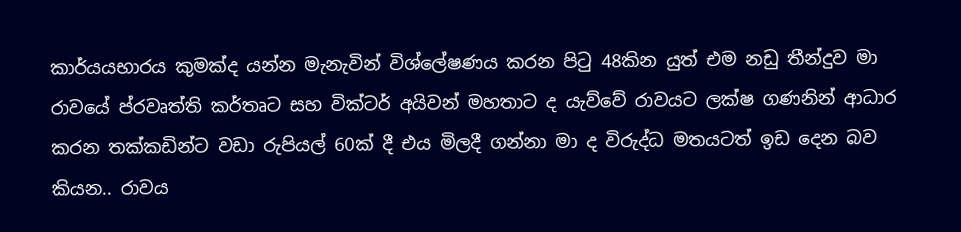කාර්යයභාරය කුමක්ද යන්න මැනැවින් විශ්ලේෂණය කරන පිටු 48කින යුත් එම නඩු තීන්දුව මා රාවයේ ප්රවෘත්ති කර්තෘට සහ වික්ටර් අයිවන් මහතාට ද යැව්වේ රාවයට ලක්ෂ ගණනින් ආධාර කරන තක්කඩින්ට වඩා රුපියල් 60ක් දී එය මිලදී ගන්නා මා ද විරුද්ධ මතයටත් ඉඩ දෙන බව කියන.. රාවය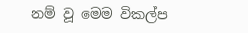නම් වූ මෙම විකල්ප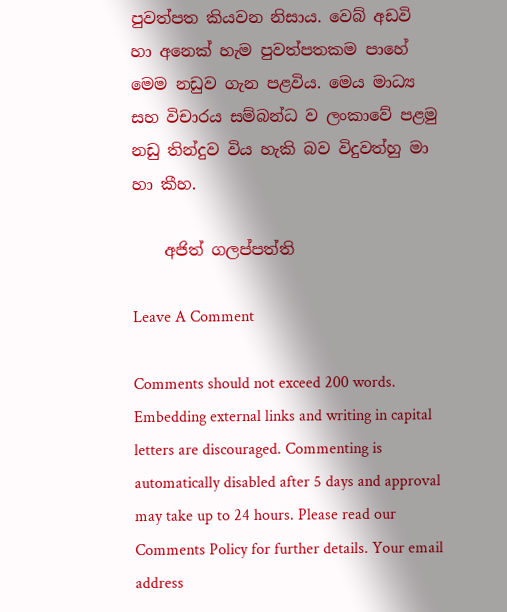පුවත්පත කියවන නිසාය. වෙබ් අඩවි හා අනෙක් හැම පුවත්පතකම පාහේ මෙම නඩුව ගැන පළවිය. මෙය මාධ්‍ය සහ විචාරය සම්බන්ධ ව ලංකාවේ පළමු නඩු තින්දුව විය හැකි බව විදුවත්හු මා හා කීහ.

    අජිත් ගලප්පත්ති

Leave A Comment

Comments should not exceed 200 words. Embedding external links and writing in capital letters are discouraged. Commenting is automatically disabled after 5 days and approval may take up to 24 hours. Please read our Comments Policy for further details. Your email address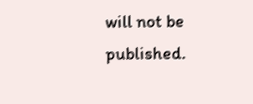will not be published.